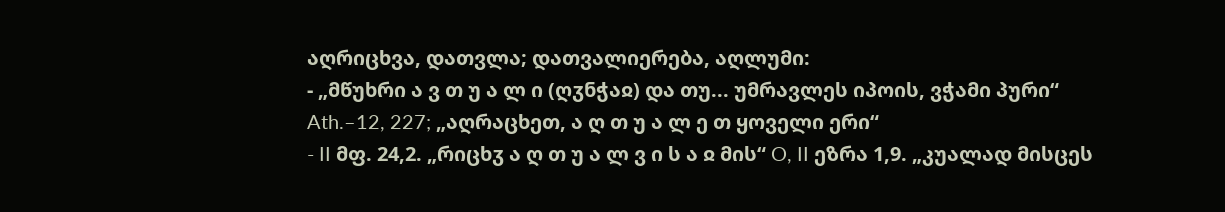აღრიცხვა, დათვლა; დათვალიერება, აღლუმი:
- „მწუხრი ა ვ თ უ ა ლ ი (ღჳნჭაჲ) და თუ... უმრავლეს იპოის, ვჭამი პური“ Ath.–12, 227; „აღრაცხეთ, ა ღ თ უ ა ლ ე თ ყოველი ერი“
- II მფ. 24,2. „რიცხჳ ა ღ თ უ ა ლ ვ ი ს ა ჲ მის“ O, II ეზრა 1,9. „კუალად მისცეს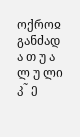ოქროჲ განძად ა თ უ ა ლ უ ლი კ˜ ე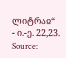ლიტრაჲ“
- ი.-ე. 22,23.
Source: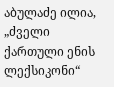აბულაძე ილია, „ძველი ქართული ენის ლექსიკონი“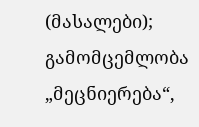(მასალები); გამომცემლობა „მეცნიერება“,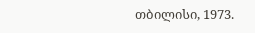თბილისი, 1973.